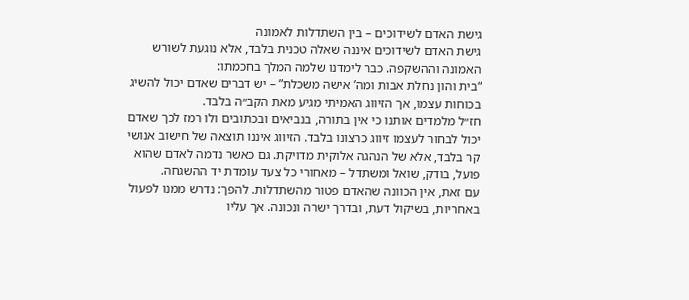גישת האדם לשידוכים – בין השתדלות לאמונה
גישת האדם לשידוכים איננה שאלה טכנית בלבד, אלא נוגעת לשורש האמונה וההשקפה. כבר לימדנו שלמה המלך בחכמתו:
“בית והון נחלת אבות ומה’ אישה משכלת” – יש דברים שאדם יכול להשיג בכוחות עצמו, אך הזיווג האמיתי מגיע מאת הקב״ה בלבד.
חז״ל מלמדים אותנו כי אין בתורה, בנביאים ובכתובים ולו רמז לכך שאדם יכול לבחור לעצמו זיווג כרצונו בלבד. הזיווג איננו תוצאה של חישוב אנושי קר בלבד, אלא של הנהגה אלוקית מדויקת. גם כאשר נדמה לאדם שהוא פועל, בודק, שואל ומשתדל – מאחורי כל צעד עומדת יד ההשגחה.
עם זאת, אין הכוונה שהאדם פטור מהשתדלות. להפך: נדרש ממנו לפעול באחריות, בשיקול דעת, ובדרך ישרה ונכונה. אך עליו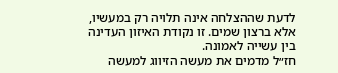לדעת שההצלחה אינה תלויה רק במעשיו, אלא ברצון שמים. זו נקודת האיזון העדינה בין עשייה לאמונה.
חז״ל מדמים את מעשה הזיווג למעשה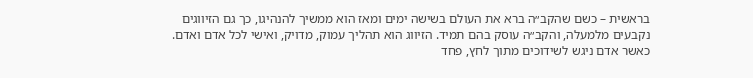בראשית – כשם שהקב״ה ברא את העולם בשישה ימים ומאז הוא ממשיך להנהיגו, כך גם הזיווגים נקבעים מלמעלה, והקב״ה עוסק בהם תמיד. הזיווג הוא תהליך עמוק, מדויק, ואישי לכל אדם ואדם.
כאשר אדם ניגש לשידוכים מתוך לחץ, פחד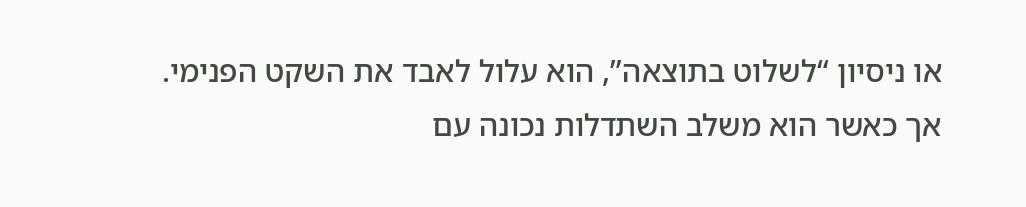או ניסיון “לשלוט בתוצאה”, הוא עלול לאבד את השקט הפנימי. אך כאשר הוא משלב השתדלות נכונה עם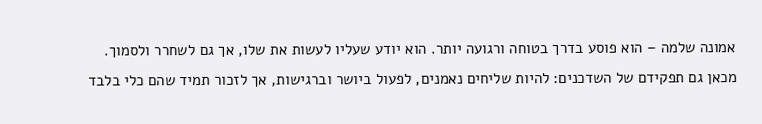אמונה שלמה – הוא פוסע בדרך בטוחה ורגועה יותר. הוא יודע שעליו לעשות את שלו, אך גם לשחרר ולסמוך.
מכאן גם תפקידם של השדכנים: להיות שליחים נאמנים, לפעול ביושר וברגישות, אך לזכור תמיד שהם כלי בלבד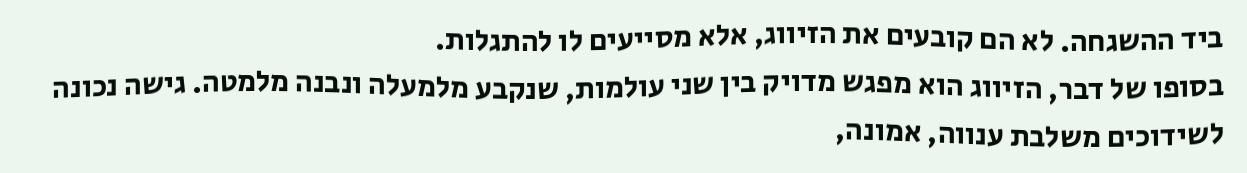ביד ההשגחה. לא הם קובעים את הזיווג, אלא מסייעים לו להתגלות.
בסופו של דבר, הזיווג הוא מפגש מדויק בין שני עולמות, שנקבע מלמעלה ונבנה מלמטה. גישה נכונה לשידוכים משלבת ענווה, אמונה,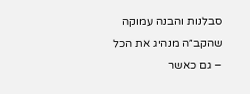סבלנות והבנה עמוקה שהקב״ה מנהיג את הכל – גם כאשר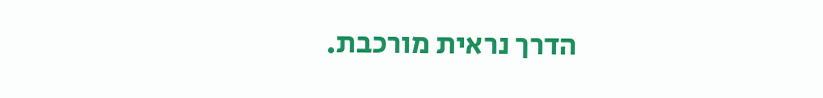הדרך נראית מורכבת.